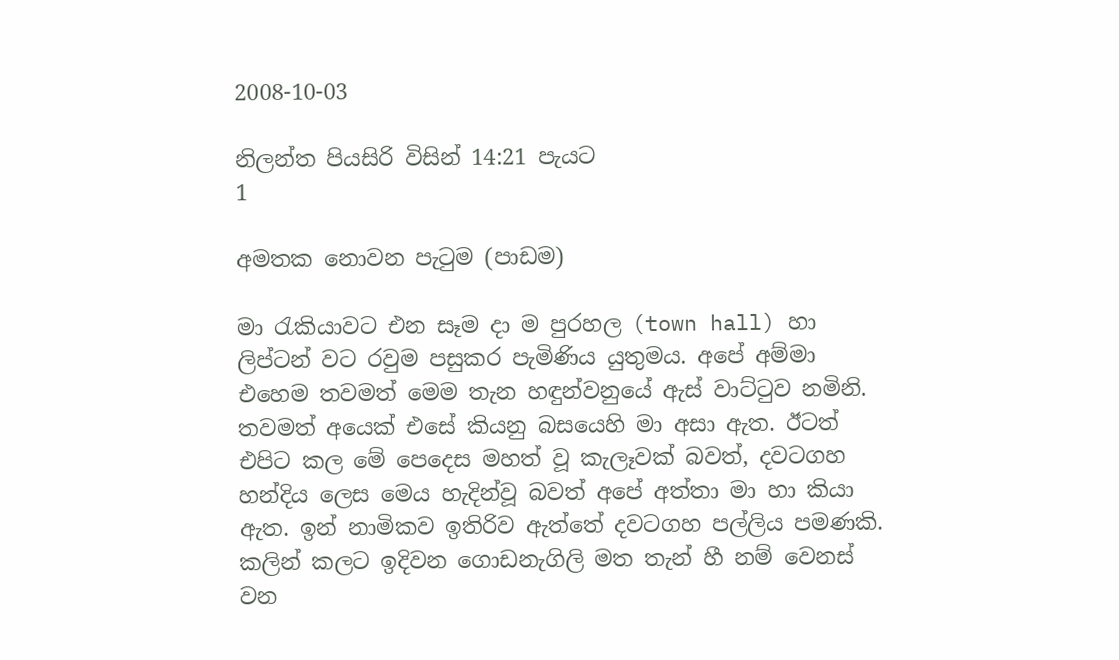2008-10-03

නිලන්ත පියසිරි විසින් 14:21 පැයට
1

අමතක නොවන පැටුම (පාඩම)

මා රැකියාවට එන සෑම දා ම පුරහල (town hall) හා ලිප්ටන් වට රවුම පසුකර පැමිණිය යුතුමය. අපේ අම්මා එහෙම තවමත් මෙම තැන හඳුන්වනුයේ ඇස් වාට්ටුව නමිනි. තවමත් අයෙක් එසේ කියනු බසයෙහි මා අසා ඇත. ඊටත් එපිට කල මේ පෙදෙස මහත් වූ කැලෑවක් බවත්, දවටගහ හන්දිය ලෙස මෙය හැදින්වූ බවත් අපේ අත්තා මා හා කියා ඇත. ඉන් නාමිකව ඉතිරිව ඇත්තේ දවටගහ පල්ලිය පමණකි. කලින් කලට ඉදිවන ගොඩනැගිලි මත තැන් හී නම් වෙනස් වන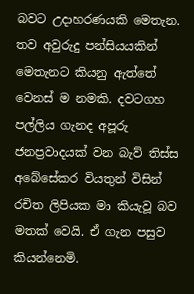බවට උදාහරණයකි මෙතැන. තව අවුරුදු පන්සියයකින් මෙතැනට කියනු ඇත්තේ වෙනස් ම නමකි. දවටගහ පල්ලිය ගැනද අපූරු ජනප්‍රවාදයක් වන බැව් තිස්ස අබේසේකර වියතුන් විසින් රචිත ලිපියක මා කියැවූ බව මතක් වෙයි. ඒ ගැන පසුව කියන්නෙමි.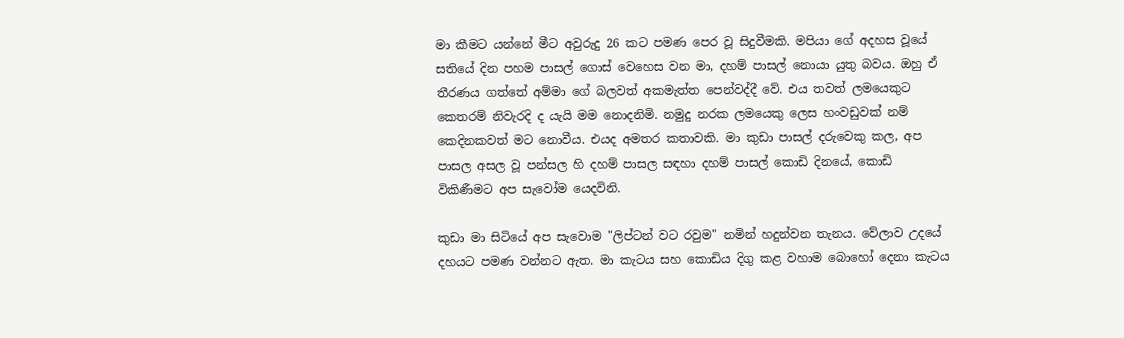මා කීමට යන්නේ මීට අවුරුදු 26 කට පමණ පෙර වූ සිදුවීමකි. මපියා ගේ අදහස වූයේ සතියේ දින පහම පාසල් ගොස් වෙහෙස වන මා, දහම් පාසල් නොයා යුතු බවය. ඔහු ඒ තීරණය ගත්තේ අම්මා ගේ බලවත් අකමැත්ත පෙන්වද්දී වේ. එය තවත් ලමයෙකුට කෙතරම් නිවැරදි ද යැයි මම නොදනිමි. නමුදු නරක ලමයෙකු ලෙස හංවඩුවක් නම් කෙදිනකවත් මට නොවීය. එයද අමතර කතාවකි. මා කුඩා පාසල් දරුවෙකු කල, අප පාසල අසල වූ පන්සල හි දහම් පාසල සඳහා දහම් පාසල් කොඩි දිනයේ, කොඩි විකිණීමට අප සැවෝම යෙදවිනි.

කුඩා මා සිටියේ අප සැවොම "ලිප්ටන් වට රවුම" නමින් හදුන්වන තැනය. වේලාව උදයේ දහයට පමණ වන්නට ඇත. මා කැටය සහ කොඩිය දිගු කළ වහාම බොහෝ දෙනා කැටය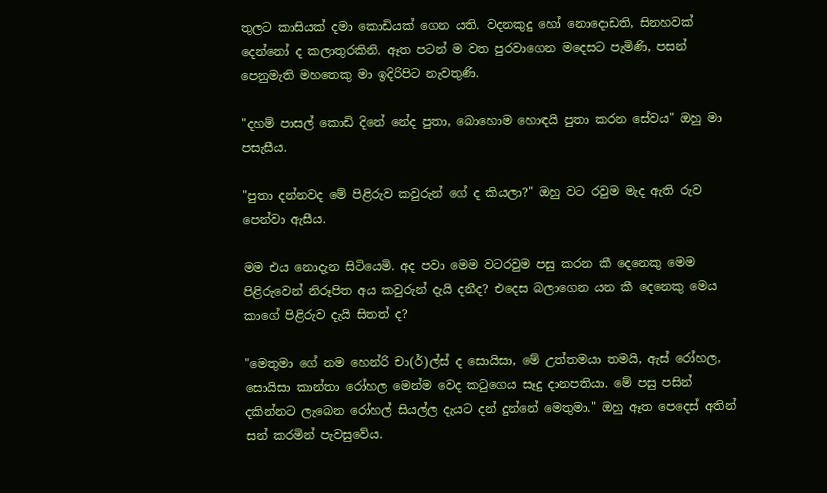තුලට කාසියක් දමා කොඩියක් ගෙන යති. වදනකුදු හෝ නොදොඩති, සිනහවක් දෙන්නෝ ද කලාතුරකිනි. ඈත පටන් ම වත පුරවාගෙන මදෙසට පැමිණි, පසන් පෙනුමැති මහතෙකු මා ඉදිරිපිට නැවතුණි.

"දහම් පාසල් කොඩි දිනේ නේද පුතා, බොහොම හොඳයි පුතා කරන සේවය" ඔහු මා පසැසීය.

"පුතා දන්නවද මේ පිළිරුව කවුරුන් ගේ ද කියලා?" ඔහු වට රවුම මැද ඇති රුව පෙන්වා ඇසීය.

මම එය නොදැන සිටියෙමි. අද පවා මෙම වටරවුම පසු කරන කී දෙනෙකු මෙම පිළිරුවෙන් නිරූපිත අය කවුරුන් දැයි දනීද? එදෙස බලාගෙන යන කී දෙනෙකු මෙය කාගේ පිළිරුව දැයි සිතත් ද?

"මෙතුමා ගේ නම හෙන්රි චා(ර්)ල්ස් ද සොයිසා, මේ උත්තමයා තමයි, ඇස් රෝහල, සොයිසා කාන්තා රෝහල මෙන්ම වෙද කටුගෙය සෑදු දානපතියා. මේ පසු පසින් දකින්නට ලැබෙන රෝහල් සියල්ල දැයට දන් දුන්නේ මෙතුමා." ඔහු ඈත පෙදෙස් අතින් සන් කරමින් පැවසුවේය.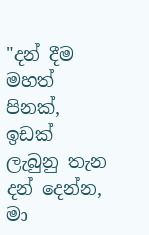"දන් දීම මහත් පිනක්, ඉඩක් ලැබුනු තැන දන් දෙන්න, මා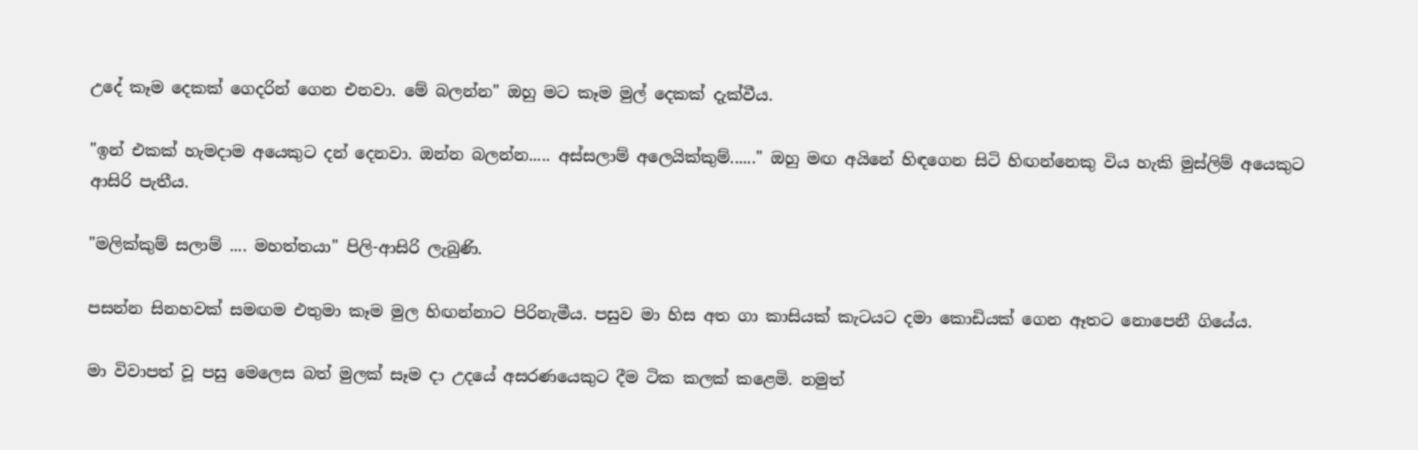උදේ කෑම දෙකක් ගෙදරින් ගෙන එනවා. මේ බලන්න" ඔහු මට කෑම මුල් දෙකක් දැක්වීය.

"ඉන් එකක් හැමදාම අයෙකුට දන් දෙනවා. ඔන්න බලන්න..... අස්සලාම් අලෙයික්කුම්......" ඔහු මඟ අයිනේ හිඳගෙන සිටි හිඟන්නෙකු විය හැකි මුස්ලිම් අයෙකුට ආසිරි පැතීය.

"මලික්කුම් සලාම් .... මහත්තයා" පිලි-ආසිරි ලැබුණි.

පසන්න සිනහවක් සමඟම එතුමා කෑම මුල හිඟන්නාට පිරිනැමීය. පසුව මා හිස අත ගා කාසියක් කැටයට දමා කොඩියක් ගෙන ඈතට නොපෙනී ගියේය.

මා විවාපත් වූ පසු මෙලෙස බත් මුලක් සෑම දා උදයේ අසරණයෙකුට දීම ටික කලක් කළෙමි. නමුත්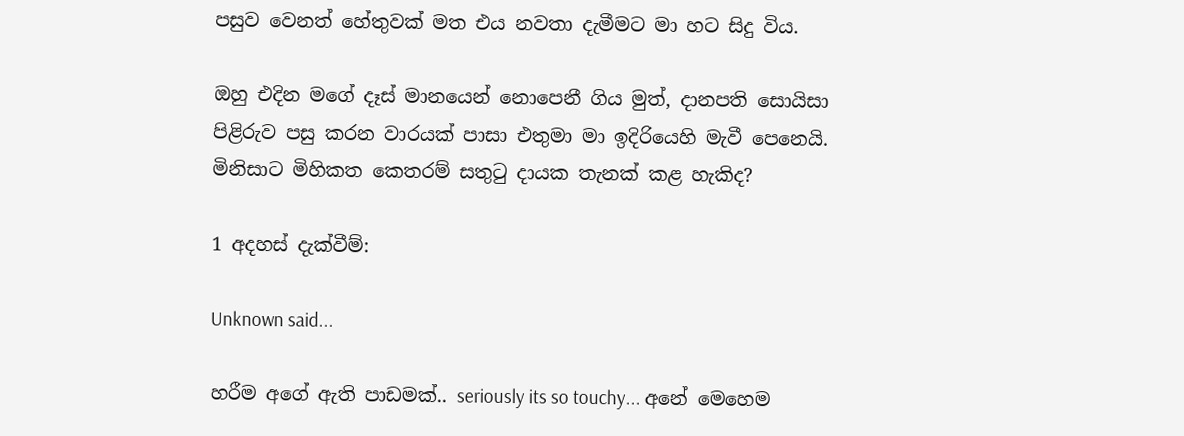පසුව වෙනත් හේතුවක් මත එය නවතා දැමීමට මා හට සිදු විය.

ඔහු එදින මගේ දෑස් මානයෙන් නොපෙනී ගිය මුත්, දානපති සොයිසා පිළිරුව පසු කරන වාරයක් පාසා එතුමා මා ඉදිරියෙහි මැවී පෙනෙයි. මිනිසාට මිහිකත කෙතරම් සතුටු දායක තැනක් කළ හැකිද?

1 අදහස් දැක්වීම්:

Unknown said...

හරීම අගේ ඇති පාඩමක්‌.. seriously its so touchy... අනේ මෙහෙම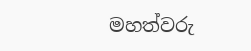මහත්වරු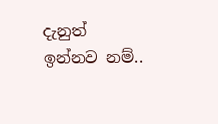දැනුත් ඉන්නව නම්..